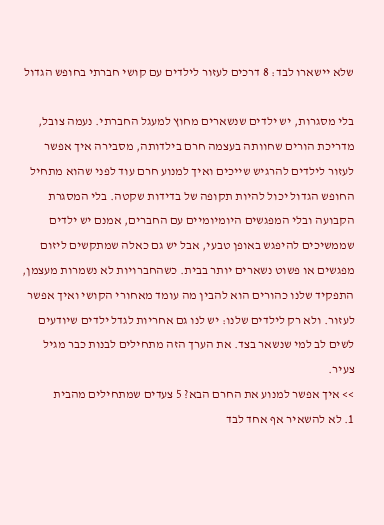שלא יישארו לבד: 8 דרכים לעזור לילדים עם קושי חברתי בחופש הגדול

בלי מסגרות, יש ילדים שנשארים מחוץ למעגל החברתי. נעמה צובל, מדריכת הורים שחוותה בעצמה חרם בילדותה, מסבירה איך אפשר לעזור לילדים להרגיש שייכים ואיך למנוע חרם עוד לפני שהוא מתחיל
החופש הגדול יכול להיות תקופה של בדידות שקטה. בלי המסגרת הקבועה ובלי המפגשים היומיומיים עם החברים, אמנם יש ילדים שממשיכים להיפגש באופן טבעי, אבל יש גם כאלה שמתקשים ליזום מפגשים או פשוט נשארים יותר בבית. כשהחברויות לא נשמרות מעצמן, התפקיד שלנו כהורים הוא להבין מה עומד מאחורי הקושי ואיך אפשר לעזור. ולא רק לילדים שלנו: יש לנו גם אחריות לגדל ילדים שיודעים לשים לב למי שנשאר בצד. את הערך הזה מתחילים לבנות כבר מגיל צעיר.
>> איך אפשר למנוע את החרם הבא? 5 צעדים שמתחילים מהבית
1. לא להשאיר אף אחד לבד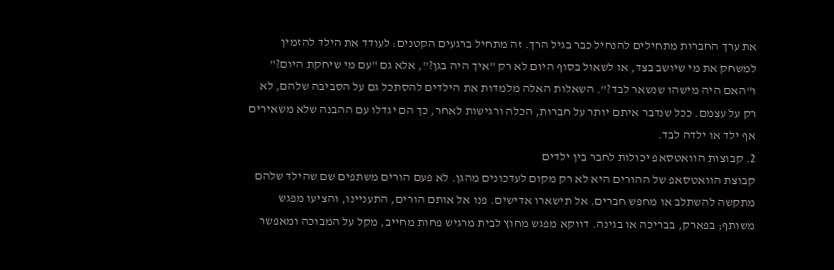את ערך החברות מתחילים להנחיל כבר בגיל הרך. זה מתחיל ברגעים הקטנים: לעודד את הילד להזמין למשחק את מי שיושב בצד, או לשאול בסוף היום לא רק "איך היה בגן?", אלא גם "עם מי שיחקת היום?" ו"האם היה מישהו שנשאר לבד?". השאלות האלה מלמדות את הילדים להסתכל גם על הסביבה שלהם, לא רק על עצמם. ככל שנדבר איתם יותר על חברות, הכלה ורגישות לאחר, כך הם יגדלו עם ההבנה שלא משאירים אף ילד או ילדה לבד.
2. קבוצות הוואטסאפ יכולות לחבר בין ילדים
קבוצת הוואטסאפ של ההורים היא לא רק מקום לעדכונים מהגן. לא פעם הורים משתפים שם שהילד שלהם מתקשה להשתלב או מחפש חברים. אל תישארו אדישים. פנו אל אותם הורים, התעניינו, והציעו מפגש משותף; בפארק, בבריכה או בגינה. דווקא מפגש מחוץ לבית מרגיש פחות מחייב, מקל על המבוכה ומאפשר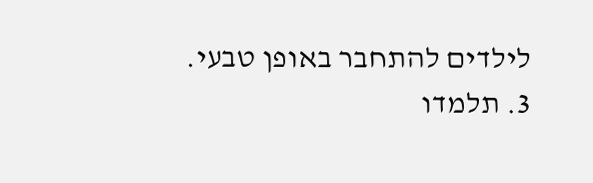לילדים להתחבר באופן טבעי.
3. תלמדו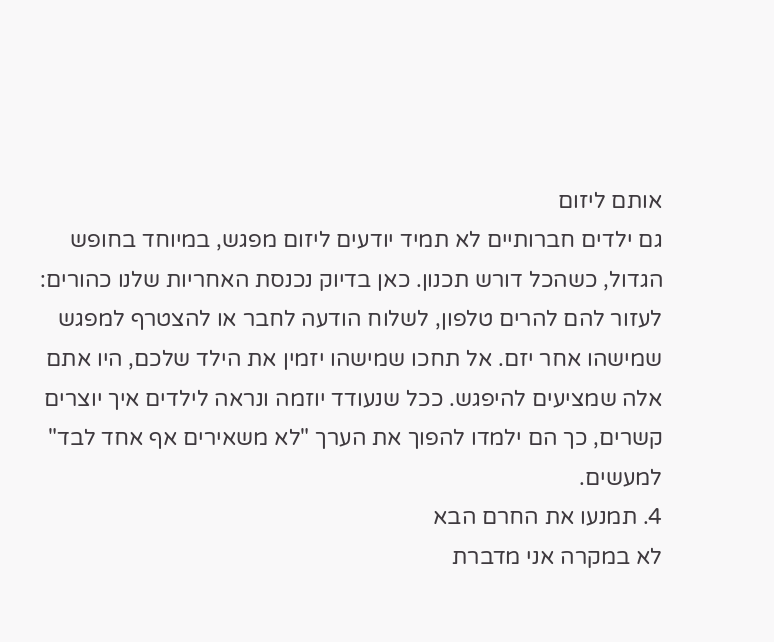אותם ליזום
גם ילדים חברותיים לא תמיד יודעים ליזום מפגש, במיוחד בחופש הגדול, כשהכל דורש תכנון. כאן בדיוק נכנסת האחריות שלנו כהורים: לעזור להם להרים טלפון, לשלוח הודעה לחבר או להצטרף למפגש שמישהו אחר יזם. אל תחכו שמישהו יזמין את הילד שלכם, היו אתם אלה שמציעים להיפגש. ככל שנעודד יוזמה ונראה לילדים איך יוצרים קשרים, כך הם ילמדו להפוך את הערך "לא משאירים אף אחד לבד" למעשים.
4. תמנעו את החרם הבא
לא במקרה אני מדברת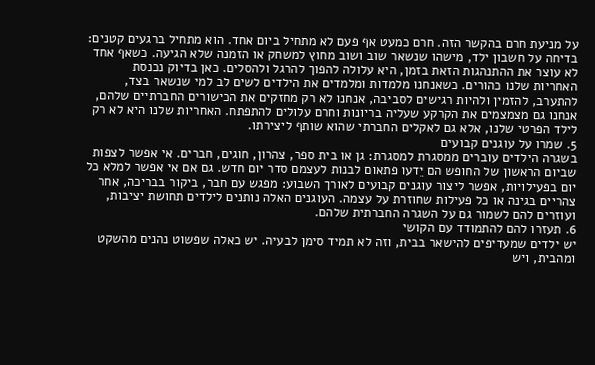על מניעת חרם בהקשר הזה. חרם כמעט אף פעם לא מתחיל ביום אחד. הוא מתחיל ברגעים קטנים: בדיחה על חשבון ילד, מישהו שנשאר שוב ושוב מחוץ למשחק או הזמנה שלא הגיעה. כשאף אחד לא עוצר את ההתנהגות הזאת בזמן, היא עלולה להפוך להרגל ולהסלים. כאן בדיוק נכנסת האחריות שלנו כהורים. כשאנחנו מלמדות ומלמדים את הילדים לשים לב למי שנשאר בצד, להתערב, להזמין ולהיות רגישים לסביבה, אנחנו לא רק מחזקים את הכישורים החברתיים שלהם, אנחנו גם מצמצמים את הקרקע שעליה בריונות וחרם עלולים להתפתח. האחריות שלנו היא לא רק לילד הפרטי שלנו, אלא גם לאקלים החברתי שהוא שותף ליצירתו.
5. שמרו על עוגנים קבועים
בשגרה הילדים עוברים ממסגרת למסגרת: גן או בית ספר, צהרון, חוגים, חברים. אי אפשר לצפות שביום הראשון של החופש הם יֵדעו פתאום לבנות לעצמם סדר יום חדש. גם אם אי אפשר למלא כל יום בפעילויות, אפשר ליצור עוגנים קבועים לאורך השבוע: מפגש עם חבר, ביקור בבריכה, אחר צהריים בגינה או כל פעילות שחוזרת על עצמה. העוגנים האלה נותנים לילדים תחושת יציבות, ועוזרים להם לשמור גם על השגרה החברתית שלהם.
6. תעזרו להם להתמודד עם הקושי
יש ילדים שמעדיפים להישאר בבית, וזה לא תמיד סימן לבעיה. יש כאלה שפשוט נהנים מהשקט ומהבית, ויש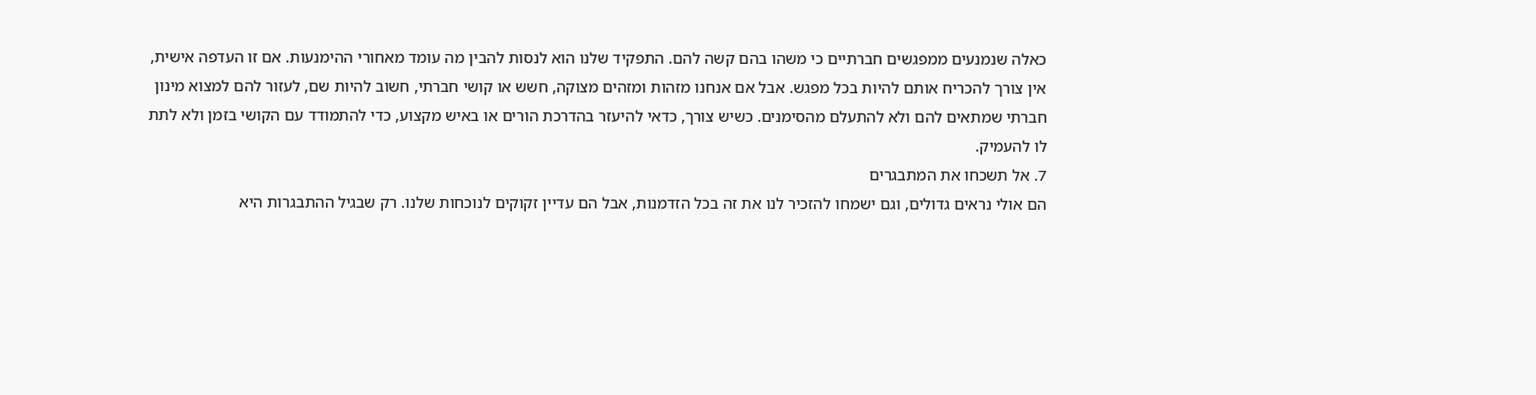כאלה שנמנעים ממפגשים חברתיים כי משהו בהם קשה להם. התפקיד שלנו הוא לנסות להבין מה עומד מאחורי ההימנעות. אם זו העדפה אישית, אין צורך להכריח אותם להיות בכל מפגש. אבל אם אנחנו מזהות ומזהים מצוקה, חשש או קושי חברתי, חשוב להיות שם, לעזור להם למצוא מינון חברתי שמתאים להם ולא להתעלם מהסימנים. כשיש צורך, כדאי להיעזר בהדרכת הורים או באיש מקצוע, כדי להתמודד עם הקושי בזמן ולא לתת לו להעמיק.
7. אל תשכחו את המתבגרים
הם אולי נראים גדולים, וגם ישמחו להזכיר לנו את זה בכל הזדמנות, אבל הם עדיין זקוקים לנוכחות שלנו. רק שבגיל ההתבגרות היא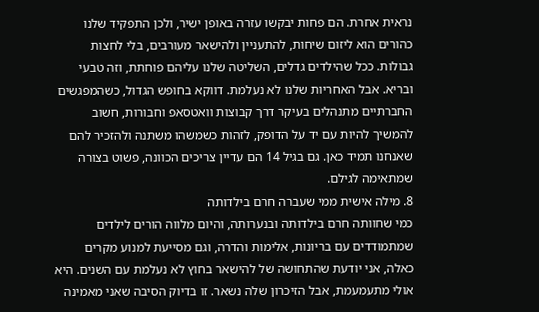נראית אחרת. הם פחות יבקשו עזרה באופן ישיר, ולכן התפקיד שלנו כהורים הוא ליזום שיחות, להתעניין ולהישאר מעורבים, בלי לחצות גבולות. ככל שהילדים גדלים, השליטה שלנו עליהם פוחתת, וזה טבעי ובריא. אבל האחריות שלנו לא נעלמת. דווקא בחופש הגדול, כשהמפגשים החברתיים מתנהלים בעיקר דרך קבוצות וואטסאפ וחבורות, חשוב להמשיך להיות עם יד על הדופק, לזהות כשמשהו משתנה ולהזכיר להם שאנחנו תמיד כאן. גם בגיל 14 הם עדיין צריכים הכוונה, פשוט בצורה שמתאימה לגילם.
8. מילה אישית ממי שעברה חרם בילדותה
כמי שחוותה חרם בילדותה ובנערותה, והיום מלווה הורים לילדים שמתמודדים עם בריונות, אלימות והדרה, וגם מסייעת למנוע מקרים כאלה, אני יודעת שהתחושה של להישאר בחוץ לא נעלמת עם השנים. היא אולי מתעמעמת, אבל הזיכרון שלה נשאר. זו בדיוק הסיבה שאני מאמינה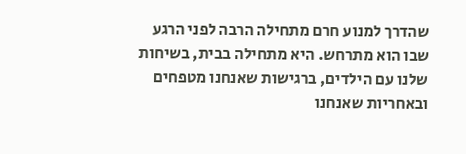שהדרך למנוע חרם מתחילה הרבה לפני הרגע שבו הוא מתרחש. היא מתחילה בבית, בשיחות שלנו עם הילדים, ברגישות שאנחנו מטפחים ובאחריות שאנחנו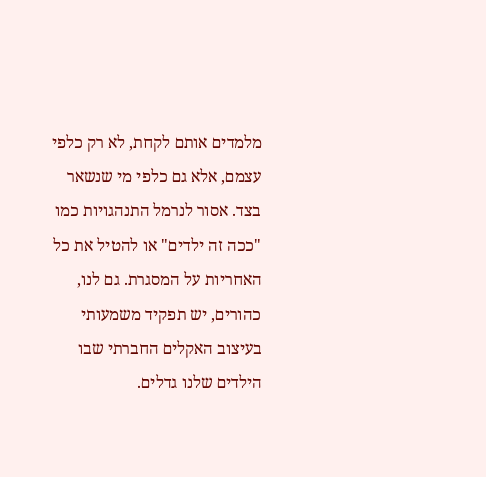מלמדים אותם לקחת, לא רק כלפי עצמם, אלא גם כלפי מי שנשאר בצד. אסור לנרמל התנהגויות כמו "ככה זה ילדים" או להטיל את כל האחריות על המסגרת. גם לנו, כהורים, יש תפקיד משמעותי בעיצוב האקלים החברתי שבו הילדים שלנו גדלים.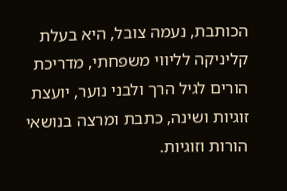הכותבת, נעמה צובל, היא בעלת קליניקה לליווי משפחתי, מדריכת הורים לגיל הרך ולבני נוער, יועצת זוגיות ושינה, כתבת ומרצה בנושאי הורות וזוגיות.